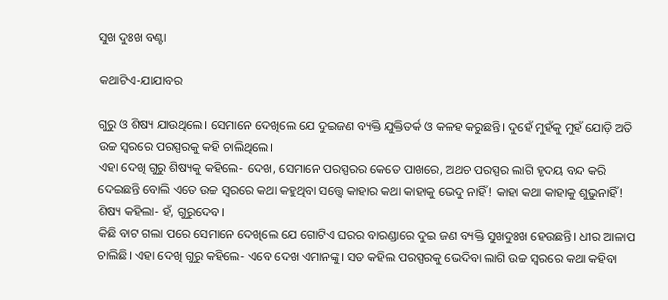ସୁଖ ଦୁଃଖ ବଣ୍ଟା

କଥାଟିଏ-ଯାଯାବର

ଗୁରୁ ଓ ଶିଷ୍ୟ ଯାଉଥିଲେ। ସେମାନେ ଦେଖିଲେ ଯେ ଦୁଇଜଣ ବ୍ୟକ୍ତି ଯୁକ୍ତିତର୍କ ଓ କଳହ କରୁଛନ୍ତି। ଦୁହେଁ ମୁହଁକୁ ମୁହଁ ଯୋଡ଼ି ଅତି ଉଚ୍ଚ ସ୍ବରରେ ପରସ୍ପରକୁ କହି ଚାଲିଥିଲେ।
ଏହା ଦେଖି ଗୁରୁ ଶିଷ୍ୟକୁ କହିଲେ- ଦେଖ, ସେମାନେ ପରସ୍ପରର କେତେ ପାଖରେ, ଅଥଚ ପରସ୍ପର ଲାଗି ହୃଦୟ ବନ୍ଦ କରି ଦେଇଛନ୍ତି ବୋଲି ଏତେ ଉଚ୍ଚ ସ୍ବରରେ କଥା କହୁଥିବା ସତ୍ତ୍ବେ କାହାର କଥା କାହାକୁ ଭେଦୁ ନାହିଁ! କାହା କଥା କାହାକୁ ଶୁଭୁନାହିଁ!
ଶିଷ୍ୟ କହିଲା- ହଁ, ଗୁରୁଦେବ।
କିଛି ବାଟ ଗଲା ପରେ ସେମାନେ ଦେଖିଲେ ଯେ ଗୋଟିଏ ଘରର ବାରଣ୍ଡାରେ ଦୁଇ ଜଣ ବ୍ୟକ୍ତି ସୁଖଦୁଃଖ ହେଉଛନ୍ତି। ଧୀର ଆଳାପ ଚାଲିଛି। ଏହା ଦେଖି ଗୁରୁ କହିଲେ- ଏବେ ଦେଖ ଏମାନଙ୍କୁ। ସତ କହିଲ ପରସ୍ପରକୁ ଭେଦିବା ଲାଗି ଉଚ୍ଚ ସ୍ବରରେ କଥା କହିବା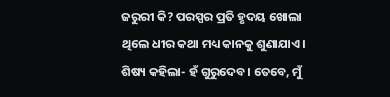ଜରୁରୀ କି? ପରସ୍ପର ପ୍ରତି ହୃଦୟ ଖୋଲା ଥିଲେ ଧୀର କଥା ମଧ୍ୟ କାନକୁ ଶୁଣାଯାଏ।
ଶିଷ୍ୟ କହିଲା- ହଁ ଗୁରୁଦେବ। ତେବେ, ମୁଁ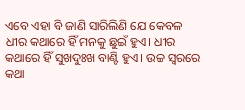ଏବେ ଏହା ବି ଜାଣି ସାରିଲିଣି ଯେ କେବଳ ଧୀର କଥାରେ ହିଁ ମନକୁ ଛୁଇଁ ହୁଏ। ଧୀର କଥାରେ ହିଁ ସୁଖଦୁଃଖ ବାଣ୍ଟି ହୁଏ। ଉଚ୍ଚ ସ୍ବରରେ କଥା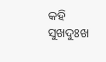କହି ସୁଖଦୁଃଖ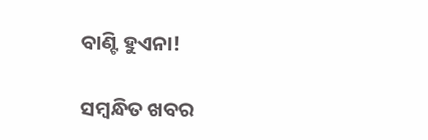ବାଣ୍ଟି ହୁଏନା!

ସମ୍ବନ୍ଧିତ ଖବର